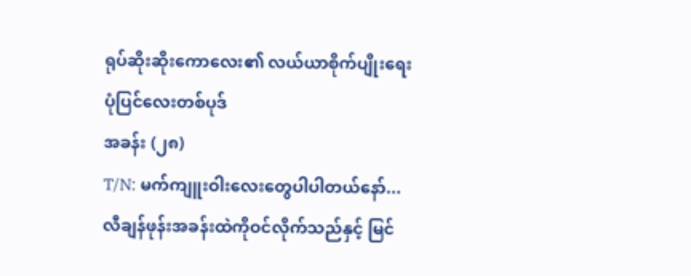ရုပ်ဆိုးဆိုးကောလေး၏ လယ်ယာစိုက်ပျိုးရေးပုံပြင်လေးတစ်ပုဒ်
အခန်း (၂၈)
T/N: မက်ကျူးဝါးလေးတွေပါပါတယ်နော်...
လီချန်ဖုန်းအခန်းထဲကိုဝင်လိုက်သည်နှင့် မြင်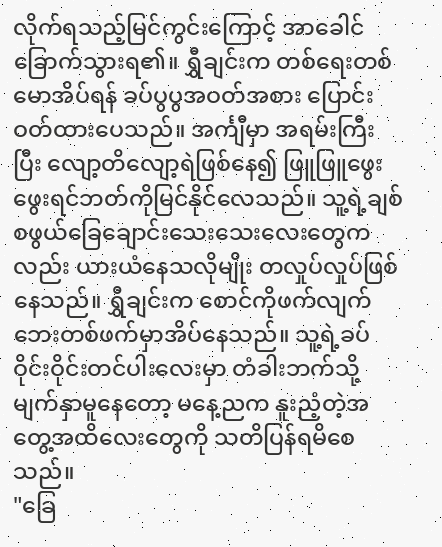လိုက်ရသည့်မြင်ကွင်းကြောင့် အာခေါင်ခြောက်သွားရ၏။ ရွှီချင်းက တစ်ရေးတစ်မောအိပ်ရန် ခပ်ပွပွအဝတ်အစား ပြောင်းဝတ်ထားပေသည်။ အင်္ကျီမှာ အရမ်းကြီးပြီး လျော့တိလျော့ရဲဖြစ်နေ၍ ဖြူဖြူဖွေးဖွေးရင်ဘတ်ကိုမြင်နိုင်လေသည်။ သူ့ရဲ့ချစ်စဖွယ်ခြေချောင်းသေးသေးလေးတွေကလည်း ယားယံနေသလိုမျိုး တလှုပ်လှုပ်ဖြစ်နေသည်။ ရွှီချင်းက စောင်ကိုဖက်လျက် ဘေးတစ်ဖက်မှာအိပ်နေသည်။ သူ့ရဲ့ခပ်ဝိုင်းဝိုင်းတင်ပါးလေးမှာ တံခါးဘက်သို့မျက်နှာမူနေတော့ မနေ့ညက နူးညံ့တဲ့အတွေ့အထိလေးတွေကို သတိပြန်ရမိစေသည်။
"ခြေ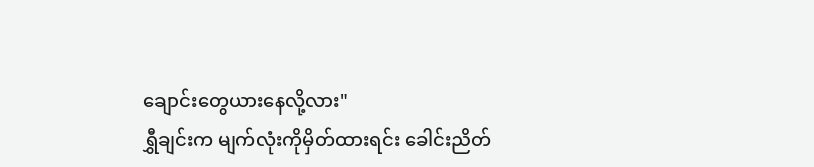ချောင်းတွေယားနေလို့လား"
ရွှီချင်းက မျက်လုံးကိုမှိတ်ထားရင်း ခေါင်းညိတ်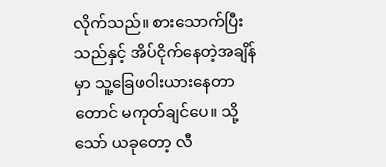လိုက်သည်။ စားသောက်ပြီးသည်နှင့် အိပ်ငိုက်နေတဲ့အချိန်မှာ သူ့ခြေဖဝါးယားနေတာတောင် မကုတ်ချင်ပေ။ သို့သော် ယခုတော့ လီ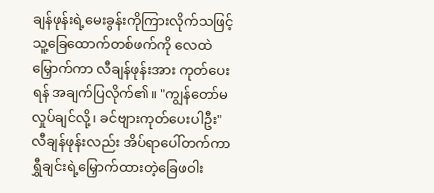ချန်ဖုန်းရဲ့မေးခွန်းကိုကြားလိုက်သဖြင့် သူ့ခြေထောက်တစ်ဖက်ကို လေထဲမြှောက်ကာ လီချန်ဖုန်းအား ကုတ်ပေးရန် အချက်ပြလိုက်၏။ "ကျွန်တော်မလှုပ်ချင်လို့၊ ခင်ဗျားကုတ်ပေးပါဦး"
လီချန်ဖုန်းလည်း အိပ်ရာပေါ်တက်ကာ ရွှီချင်းရဲ့မြှောက်ထားတဲ့ခြေဖဝါး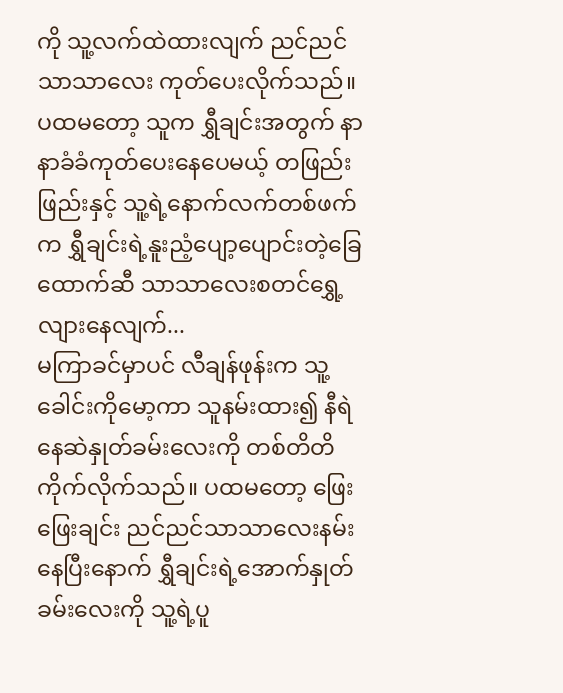ကို သူ့လက်ထဲထားလျက် ညင်ညင်သာသာလေး ကုတ်ပေးလိုက်သည်။ ပထမတော့ သူက ရွှီချင်းအတွက် နာနာခံခံကုတ်ပေးနေပေမယ့် တဖြည်းဖြည်းနှင့် သူ့ရဲ့နောက်လက်တစ်ဖက်က ရွှီချင်းရဲ့နူးညံ့ပျော့ပျောင်းတဲ့ခြေထောက်ဆီ သာသာလေးစတင်ရွှေ့လျားနေလျက်...
မကြာခင်မှာပင် လီချန်ဖုန်းက သူ့ခေါင်းကိုမော့ကာ သူနမ်းထား၍ နီရဲနေဆဲနှုတ်ခမ်းလေးကို တစ်တိတိကိုက်လိုက်သည်။ ပထမတော့ ဖြေးဖြေးချင်း ညင်ညင်သာသာလေးနမ်းနေပြီးနောက် ရွှီချင်းရဲ့အောက်နှုတ်ခမ်းလေးကို သူ့ရဲ့ပူ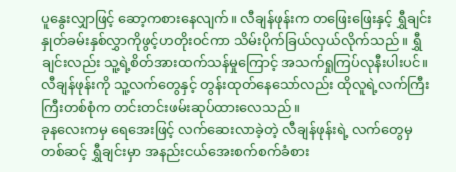ပူနွေးလျှာဖြင့် ဆော့ကစားနေလျက်။ လီချန်ဖုန်းက တဖြေးဖြေးနှင့် ရွှီချင်းနှုတ်ခမ်းနှစ်လွှာကိုဖွင့်ဟတိုးဝင်ကာ သိမ်းပိုက်ခြယ်လှယ်လိုက်သည်။ ရွှီချင်းလည်း သူ့ရဲ့စိတ်အားထက်သန်မှုကြောင့် အသက်ရှုကြပ်လုနီးပါးပင်။ လီချန်ဖုန်းကို သူ့လက်တွေနှင့် တွန်းထုတ်နေသော်လည်း ထိုလူရဲ့လက်ကြီးကြီးတစ်စုံက တင်းတင်းဖမ်းဆုပ်ထားလေသည်။
ခုနလေးကမှ ရေအေးဖြင့် လက်ဆေးလာခဲ့တဲ့ လီချန်ဖုန်းရဲ့ လက်တွေမှတစ်ဆင့် ရွှီချင်းမှာ အနည်းငယ်အေးစက်စက်ခံစား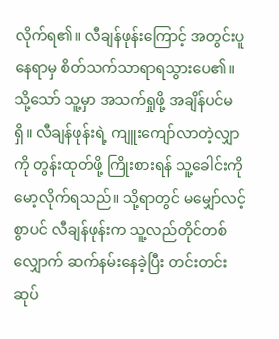လိုက်ရ၏။ လီချန်ဖုန်းကြောင့် အတွင်းပူနေရာမှ စိတ်သက်သာရာရသွားပေ၏။
သို့သော် သူ့မှာ အသက်ရှုဖို့ အချိန်ပင်မရှိ။ လီချန်ဖုန်းရဲ့ ကျူးကျော်လာတဲ့လျှာကို တွန်းထုတ်ဖို့ ကြိုးစားရန် သူ့ခေါင်းကိုမော့လိုက်ရသည်။ သို့ရာတွင် မမျှော်လင့်စွာပင် လီချန်ဖုန်းက သူ့လည်တိုင်တစ်လျှောက် ဆက်နမ်းနေခဲ့ပြီး တင်းတင်းဆုပ်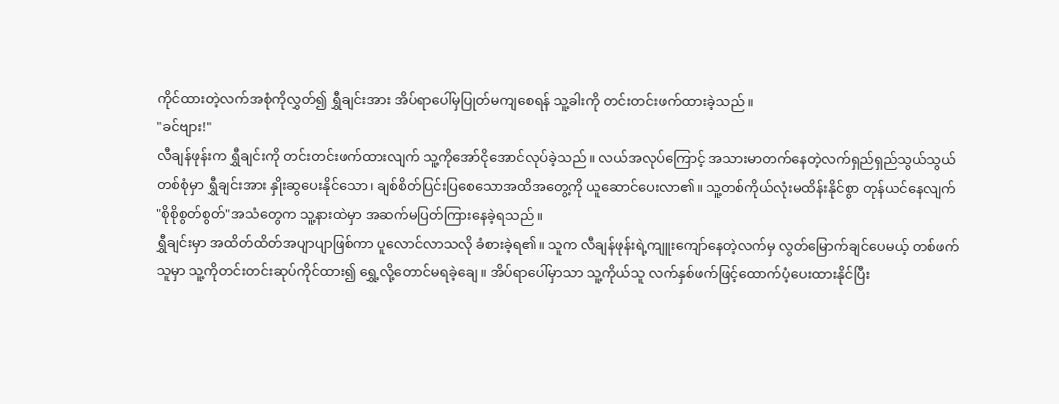ကိုင်ထားတဲ့လက်အစုံကိုလွှတ်၍ ရွှီချင်းအား အိပ်ရာပေါ်မှပြုတ်မကျစေရန် သူ့ခါးကို တင်းတင်းဖက်ထားခဲ့သည်။
"ခင်ဗျား!"
လီချန်ဖုန်းက ရွှီချင်းကို တင်းတင်းဖက်ထားလျက် သူ့ကိုအော်ငိုအောင်လုပ်ခဲ့သည်။ လယ်အလုပ်ကြောင့် အသားမာတက်နေတဲ့လက်ရှည်ရှည်သွယ်သွယ်တစ်စုံမှာ ရွှီချင်းအား နှိုးဆွပေးနိုင်သော၊ ချစ်စိတ်ပြင်းပြစေသောအထိအတွေ့ကို ယူဆောင်ပေးလာ၏။ သူ့တစ်ကိုယ်လုံးမထိန်းနိုင်စွာ တုန်ယင်နေလျက် "စိုစိုစွတ်စွတ်"အသံတွေက သူ့နားထဲမှာ အဆက်မပြတ်ကြားနေခဲ့ရသည်။
ရွှီချင်းမှာ အထိတ်ထိတ်အပျာပျာဖြစ်ကာ ပူလောင်လာသလို ခံစားခဲ့ရ၏။ သူက လီချန်ဖုန်းရဲ့ကျူးကျော်နေတဲ့လက်မှ လွတ်မြောက်ချင်ပေမယ့် တစ်ဖက်သူမှာ သူ့ကိုတင်းတင်းဆုပ်ကိုင်ထား၍ ရွှေ့လို့တောင်မရခဲ့ချေ။ အိပ်ရာပေါ်မှာသာ သူ့ကိုယ်သူ လက်နှစ်ဖက်ဖြင့်ထောက်ပံ့ပေးထားနိုင်ပြီး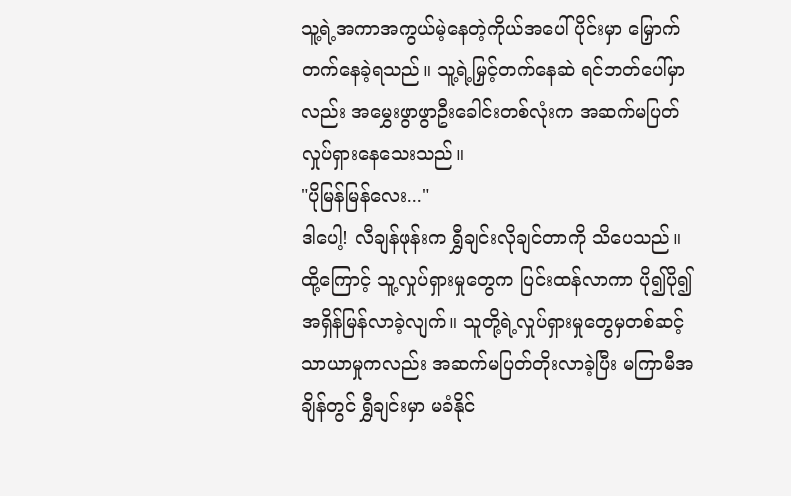သူ့ရဲ့အကာအကွယ်မဲ့နေတဲ့ကိုယ်အပေါ်ပိုင်းမှာ မြှောက်တက်နေခဲ့ရသည်။ သူ့ရဲ့မြှင့်တက်နေဆဲ ရင်ဘတ်ပေါ်မှာလည်း အမွှေးဖွာဖွာဦးခေါင်းတစ်လုံးက အဆက်မပြတ်လှုပ်ရှားနေသေးသည်။
"ပိုမြန်မြန်လေး..."
ဒါပေါ့! လီချန်ဖုန်းက ရွှီချင်းလိုချင်တာကို သိပေသည်။ ထို့ကြောင့် သူ့လှုပ်ရှားမှုတွေက ပြင်းထန်လာကာ ပို၍ပို၍အရှိန်မြန်လာခဲ့လျက်။ သူတို့ရဲ့လှုပ်ရှားမှုတွေမှတစ်ဆင့် သာယာမှုကလည်း အဆက်မပြတ်တိုးလာခဲ့ပြီး မကြာမီအချိန်တွင် ရွှီချင်းမှာ မခံနိုင်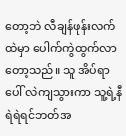တော့ဘဲ လီချန်ဖုန်းလက်ထဲမှာ ပေါက်ကွဲထွက်လာတော့သည်။ သူ အိပ်ရာပေါ် လဲကျသွားကာ သူ့ရဲ့နီရဲရဲရင်ဘတ်အ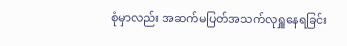စုံမှာလည်း အဆက်မပြတ်အသက်လုရှူနေရခြင်း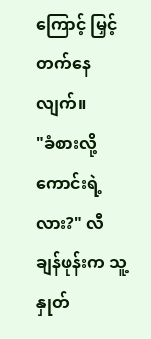ကြောင့် မြှင့်တက်နေလျက်။
"ခံစားလို့ကောင်းရဲ့လား?" လီချန်ဖုန်းက သူ့နှုတ်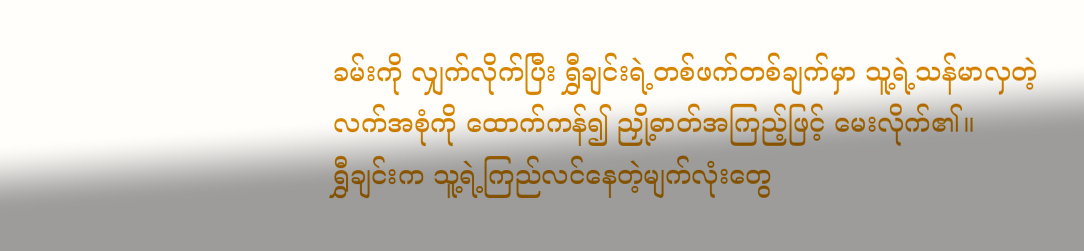ခမ်းကို လျှက်လိုက်ပြီး ရွှီချင်းရဲ့တစ်ဖက်တစ်ချက်မှာ သူ့ရဲ့သန်မာလှတဲ့လက်အစုံကို ထောက်ကန်၍ ညှို့ဓာတ်အကြည့်ဖြင့် မေးလိုက်၏။
ရွှီချင်းက သူ့ရဲ့ကြည်လင်နေတဲ့မျက်လုံးတွေ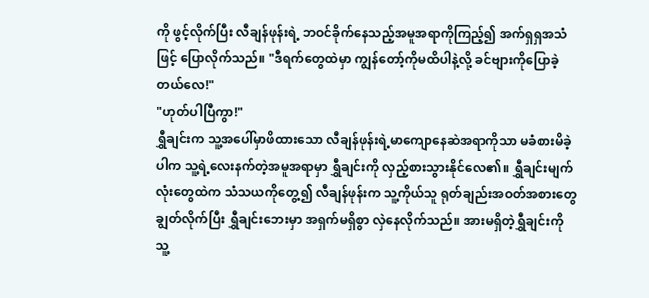ကို ဖွင့်လိုက်ပြီး လီချန်ဖုန်းရဲ့ ဘဝင်ခိုက်နေသည့်အမူအရာကိုကြည့်၍ အက်ရှရှအသံဖြင့် ပြောလိုက်သည်။ "ဒီရက်တွေထဲမှာ ကျွန်တော့်ကိုမထိပါနဲ့လို့ ခင်ဗျားကိုပြောခဲ့တယ်လေ!"
"ဟုတ်ပါပြီကွာ!"
ရွှီချင်းက သူ့အပေါ်မှာဖိထားသော လီချန်ဖုန်းရဲ့မာကျောနေဆဲအရာကိုသာ မခံစားမိခဲ့ပါက သူ့ရဲ့လေးနက်တဲ့အမူအရာမှာ ရွှီချင်းကို လှည့်စားသွားနိုင်လေ၏။ ရွှီချင်းမျက်လုံးတွေထဲက သံသယကိုတွေ့၍ လီချန်ဖုန်းက သူ့ကိုယ်သူ ရုတ်ချည်းအဝတ်အစားတွေချွတ်လိုက်ပြီး ရွှီချင်းဘေးမှာ အရှက်မရှိစွာ လှဲနေလိုက်သည်။ အားမရှိတဲ့ရွှီချင်းကို သူ့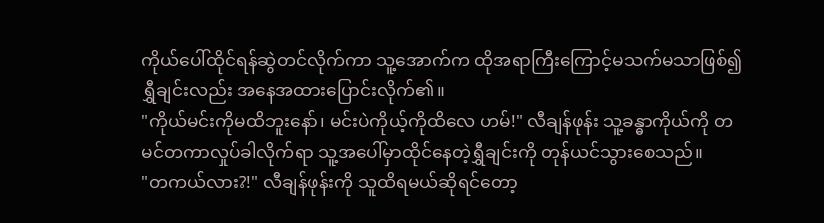ကိုယ်ပေါ်ထိုင်ရန်ဆွဲတင်လိုက်ကာ သူ့အောက်က ထိုအရာကြီးကြောင့်မသက်မသာဖြစ်၍ ရွှီချင်းလည်း အနေအထားပြောင်းလိုက်၏။
"ကိုယ်မင်းကိုမထိဘူးနော်၊ မင်းပဲကိုယ့်ကိုထိလေ ဟမ်!" လီချန်ဖုန်း သူ့ခန္ဓာကိုယ်ကို တမင်တကာလှုပ်ခါလိုက်ရာ သူ့အပေါ်မှာထိုင်နေတဲ့ရွှီချင်းကို တုန်ယင်သွားစေသည်။
"တကယ်လား?!" လီချန်ဖုန်းကို သူထိရမယ်ဆိုရင်တော့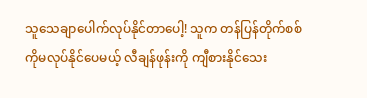သူသေချာပေါက်လုပ်နိုင်တာပေါ့! သူက တန်ပြန်တိုက်စစ်ကိုမလုပ်နိုင်ပေမယ့် လီချန်ဖုန်းကို ကျီစားနိုင်သေး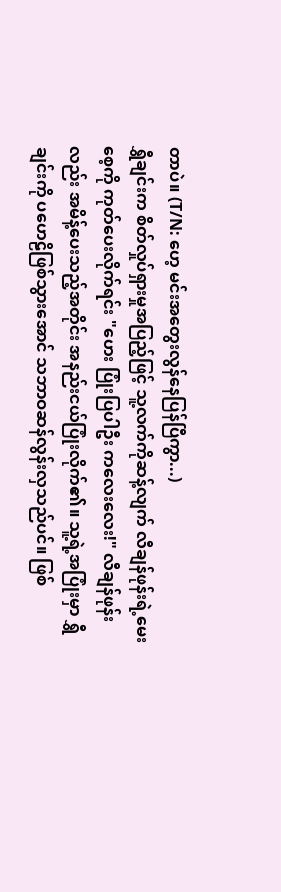တာပဲ။ (T/N: ဟေ့ မင်းအတွေးလွန်နေပြန်ပြီကွာ...)
ရွှီချင်းက စိတ်လှုပ်ရှားမှုအပြည့်ဖြင့် သူ့လက်ကိုဆန့်လျက် လီချန်ဖုန်းရဲ့မေးစေ့ကို ကုတ်ပေးလိုက်ရင်း "ဟေး ပြုံးပြပါဦး ကလေးလေး!" လီချန်ဖုန်းလည်း အမိန့်ပေးသည့်အတိုင်း အနည်းငယ်ပြုံးလိုက်၏။ သူ့ရဲ့အပြုံးမှာ ရွှီချင်းကို ပဟေဠိဖြစ်သွားအောင် သဘာဝဆန်လွန်းလှသည်ပင်။ ဖြစ်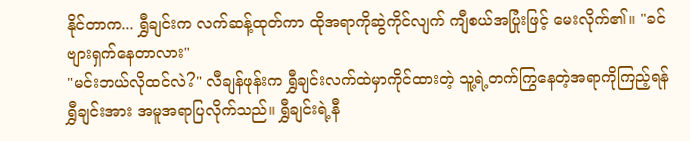နိုင်တာက... ရွှီချင်းက လက်ဆန့်ထုတ်ကာ ထိုအရာကိုဆွဲကိုင်လျက် ကျီစယ်အပြုံးဖြင့် မေးလိုက်၏။ "ခင်ဗျားရှက်နေတာလား"
"မင်းဘယ်လိုထင်လဲ?" လီချန်ဖုန်းက ရွှီချင်းလက်ထဲမှာကိုင်ထားတဲ့ သူ့ရဲ့တက်ကြွနေတဲ့အရာကိုကြည့်ရန် ရွှီချင်းအား အမူအရာပြလိုက်သည်။ ရွှီချင်းရဲ့နီ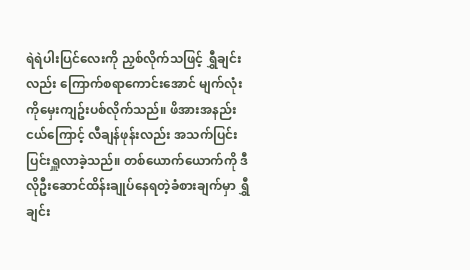ရဲရဲပါးပြင်လေးကို ညှစ်လိုက်သဖြင့် ရွှီချင်းလည်း ကြောက်စရာကောင်းအောင် မျက်လုံးကိုမှေးကျဥ်းပစ်လိုက်သည်။ ဖိအားအနည်းငယ်ကြောင့် လီချန်ဖုန်းလည်း အသက်ပြင်းပြင်းရှူလာခဲ့သည်။ တစ်ယောက်ယောက်ကို ဒီလိုဦးဆောင်ထိန်းချုပ်နေရတဲ့ခံစားချက်မှာ ရွှီချင်း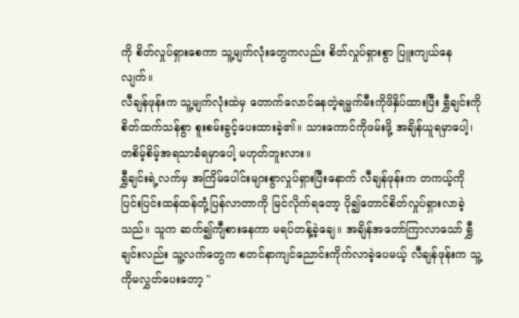ကို စိတ်လှုပ်ရှားစေကာ သူ့မျက်လုံးတွေကလည်း စိတ်လှုပ်ရှားစွာ ပြူးကျယ်နေလျက်။
လီချန်ဖုန်းက သူ့မျက်လုံးထဲမှ တောက်လောင်နေတဲ့ရမ္မက်မီးကိုဖိနှိပ်ထားပြီး ရွှီချင်းကို စိတ်ထက်သန်စွာ စူးစမ်းခွင့်ပေးထားခဲ့၏။ သားကောင်ကိုဖမ်းဖို့ အချိန်ယူရမှာပေါ့၊ တစိမ့်စိမ့်အရသာခံရမှာပေါ့ မဟုတ်ဘူးလား။
ရွှီချင်းရဲ့လက်မှ အကြိမ်ပေါင်းများစွာလှုပ်ရှားပြီးနောက် လီချန်ဖုန်းက တကယ့်ကိုပြင်းပြင်းထန်ထန်တုံ့ပြန်လာတာကို မြင်လိုက်ရတော့ ပို၍တောင်စိတ်လှုပ်ရှားလာခဲ့သည်။ သူက ဆက်၍ကျီစားနေကာ မရပ်တန့်ခဲ့ချေ။ အချိန်အတော်ကြာလာသော် ရွှီချင်းလည်း သူ့လက်တွေက စတင်နာကျင်ညောင်းကိုက်လာခဲ့ပေမယ့် လီချန်ဖုန်းက သူ့ကိုမလွှတ်ပေးတော့ "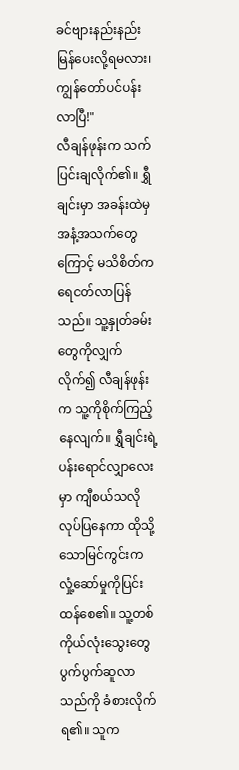ခင်ဗျားနည်းနည်းမြန်ပေးလို့ရမလား၊ ကျွန်တော်ပင်ပန်းလာပြီ!"
လီချန်ဖုန်းက သက်ပြင်းချလိုက်၏။ ရွှီချင်းမှာ အခန်းထဲမှ အနံ့အသက်တွေကြောင့် မသိစိတ်က ရေငတ်လာပြန်သည်။ သူ့နှုတ်ခမ်းတွေကိုလျှက်လိုက်၍ လီချန်ဖုန်းက သူ့ကိုစိုက်ကြည့်နေလျက်။ ရွှီချင်းရဲ့ပန်းရောင်လျှာလေးမှာ ကျီစယ်သလိုလုပ်ပြနေကာ ထိုသို့သောမြင်ကွင်းက လှုံ့ဆော်မှုကိုပြင်းထန်စေ၏။ သူ့တစ်ကိုယ်လုံးသွေးတွေပွက်ပွက်ဆူလာသည်ကို ခံစားလိုက်ရ၏။ သူက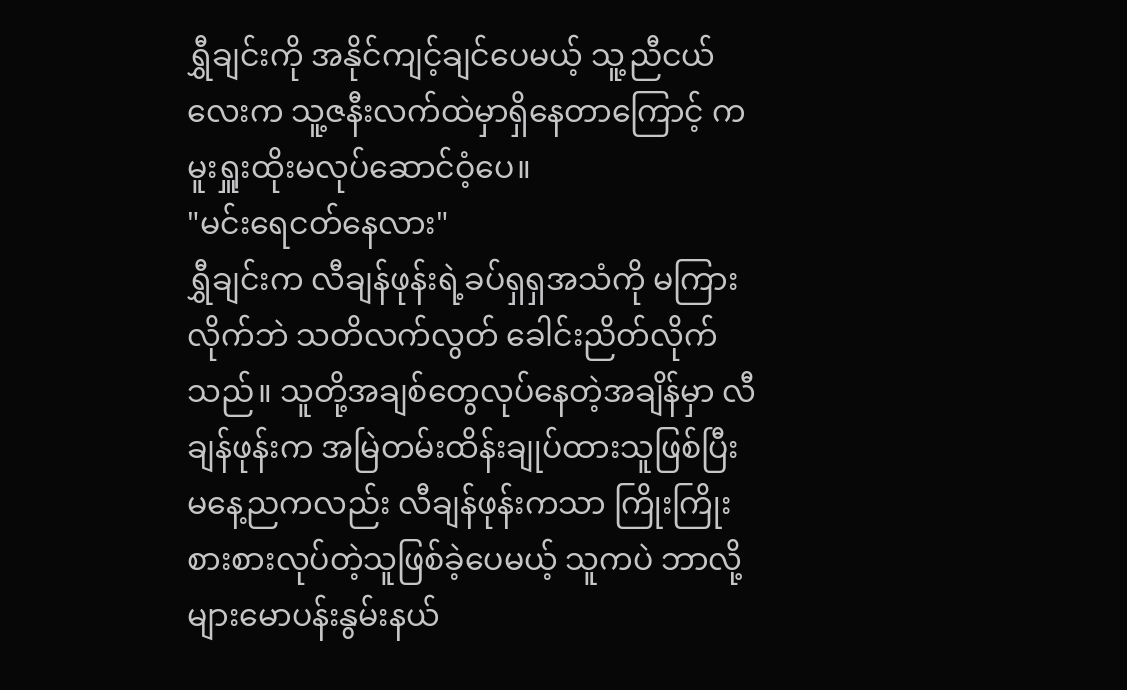ရွှီချင်းကို အနိုင်ကျင့်ချင်ပေမယ့် သူ့ညီငယ်လေးက သူ့ဇနီးလက်ထဲမှာရှိနေတာကြောင့် ကမူးရှူးထိုးမလုပ်ဆောင်ဝံ့ပေ။
"မင်းရေငတ်နေလား"
ရွှီချင်းက လီချန်ဖုန်းရဲ့ခပ်ရှရှအသံကို မကြားလိုက်ဘဲ သတိလက်လွတ် ခေါင်းညိတ်လိုက်သည်။ သူတို့အချစ်တွေလုပ်နေတဲ့အချိန်မှာ လီချန်ဖုန်းက အမြဲတမ်းထိန်းချုပ်ထားသူဖြစ်ပြီး မနေ့ညကလည်း လီချန်ဖုန်းကသာ ကြိုးကြိုးစားစားလုပ်တဲ့သူဖြစ်ခဲ့ပေမယ့် သူကပဲ ဘာလို့များမောပန်းနွမ်းနယ်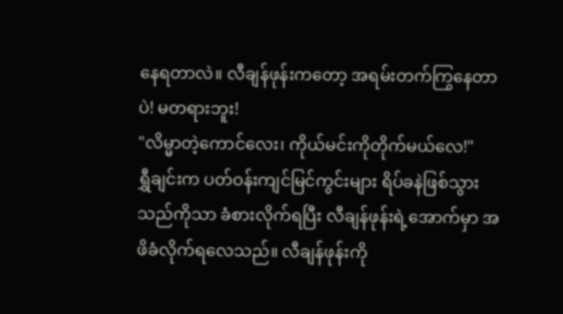နေရတာလဲ။ လီချန်ဖုန်းကတော့ အရမ်းတက်ကြွနေတာပဲ! မတရားဘူး!
"လိမ္မာတဲ့ကောင်လေး၊ ကိုယ်မင်းကိုတိုက်မယ်လေ!"
ရွှီချင်းက ပတ်ဝန်းကျင်မြင်ကွင်းများ ရိပ်ခနဲဖြစ်သွားသည်ကိုသာ ခံစားလိုက်ရပြီး လီချန်ဖုန်းရဲ့အောက်မှာ အဖိခံလိုက်ရလေသည်။ လီချန်ဖုန်းကို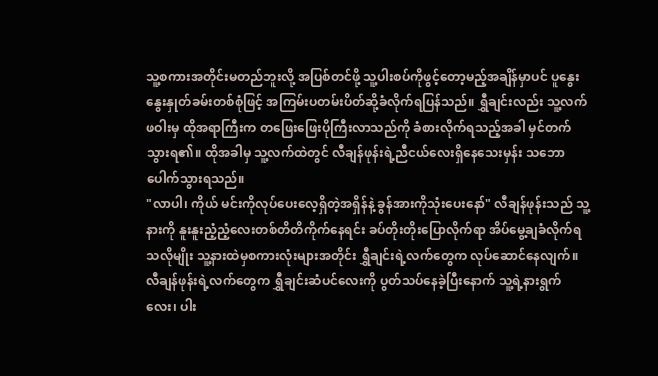သူ့စကားအတိုင်းမတည်ဘူးလို့ အပြစ်တင်ဖို့ သူ့ပါးစပ်ကိုဖွင့်တော့မည့်အချိန်မှာပင် ပူနွေးနွေးနှုတ်ခမ်းတစ်စုံဖြင့် အကြမ်းပတမ်းပိတ်ဆို့ခံလိုက်ရပြန်သည်။ ရွှီချင်းလည်း သူ့လက်ဖဝါးမှ ထိုအရာကြီးက တဖြေးဖြေးပိုကြီးလာသည်ကို ခံစားလိုက်ရသည့်အခါ မှင်တက်သွားရ၏။ ထိုအခါမှ သူ့လက်ထဲတွင် လီချန်ဖုန်းရဲ့ညီငယ်လေးရှိနေသေးမှန်း သဘောပေါက်သွားရသည်။
"လာပါ၊ ကိုယ် မင်းကိုလုပ်ပေးလေ့ရှိတဲ့အရှိန်နဲ့ ခွန်အားကိုသုံးပေးနော်" လီချန်ဖုန်းသည် သူ့နားကို နူးနူးညံ့ညံ့လေးတစ်တိတိကိုက်နေရင်း ခပ်တိုးတိုးပြောလိုက်ရာ အိပ်မွေ့ချခံလိုက်ရသလိုမျိုး သူ့နားထဲမှစကားလုံးများအတိုင်း ရွှီချင်းရဲ့လက်တွေက လုပ်ဆောင်နေလျက်။
လီချန်ဖုန်းရဲ့လက်တွေက ရွှီချင်းဆံပင်လေးကို ပွတ်သပ်နေခဲ့ပြီးနောက် သူ့ရဲ့နားရွက်လေး၊ ပါး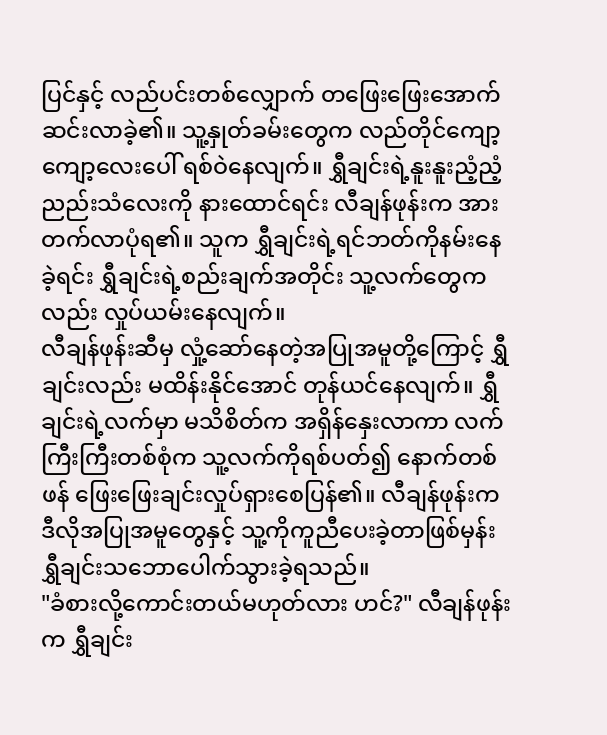ပြင်နှင့် လည်ပင်းတစ်လျှောက် တဖြေးဖြေးအောက်ဆင်းလာခဲ့၏။ သူ့နှုတ်ခမ်းတွေက လည်တိုင်ကျော့ကျော့လေးပေါ် ရစ်ဝဲနေလျက်။ ရွှီချင်းရဲ့နူးနူးညံ့ညံ့ညည်းသံလေးကို နားထောင်ရင်း လီချန်ဖုန်းက အားတက်လာပုံရ၏။ သူက ရွှီချင်းရဲ့ရင်ဘတ်ကိုနမ်းနေခဲ့ရင်း ရွှီချင်းရဲ့စည်းချက်အတိုင်း သူ့လက်တွေကလည်း လှုပ်ယမ်းနေလျက်။
လီချန်ဖုန်းဆီမှ လှုံ့ဆော်နေတဲ့အပြုအမူတို့ကြောင့် ရွှီချင်းလည်း မထိန်းနိုင်အောင် တုန်ယင်နေလျက်။ ရွှီချင်းရဲ့လက်မှာ မသိစိတ်က အရှိန်နှေးလာကာ လက်ကြီးကြီးတစ်စုံက သူ့လက်ကိုရစ်ပတ်၍ နောက်တစ်ဖန် ဖြေးဖြေးချင်းလှုပ်ရှားစေပြန်၏။ လီချန်ဖုန်းက ဒီလိုအပြုအမူတွေနှင့် သူ့ကိုကူညီပေးခဲ့တာဖြစ်မှန်း ရွှီချင်းသဘောပေါက်သွားခဲ့ရသည်။
"ခံစားလို့ကောင်းတယ်မဟုတ်လား ဟင်?" လီချန်ဖုန်းက ရွှီချင်း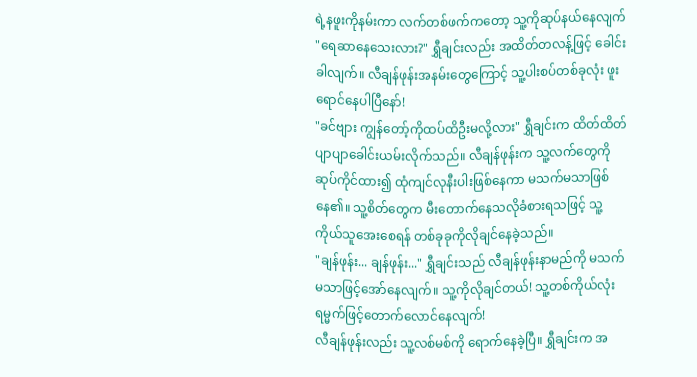ရဲ့နဖူးကိုနမ်းကာ လက်တစ်ဖက်ကတော့ သူ့ကိုဆုပ်နယ်နေလျက် "ရေဆာနေသေးလား?" ရွှီချင်းလည်း အထိတ်တလန့်ဖြင့် ခေါင်းခါလျက်။ လီချန်ဖုန်းအနမ်းတွေကြောင့် သူ့ပါးစပ်တစ်ခုလုံး ဖူးရောင်နေပါပြီနော်!
"ခင်ဗျား ကျွန်တော့်ကိုထပ်ထိဦးမလို့လား" ရွှီချင်းက ထိတ်ထိတ်ပျာပျာခေါင်းယမ်းလိုက်သည်။ လီချန်ဖုန်းက သူ့လက်တွေကိုဆုပ်ကိုင်ထား၍ ထုံကျင်လုနီးပါးဖြစ်နေကာ မသက်မသာဖြစ်နေ၏။ သူ့စိတ်တွေက မီးတောက်နေသလိုခံစားရသဖြင့် သူ့ကိုယ်သူအေးစေရန် တစ်ခုခုကိုလိုချင်နေခဲ့သည်။
"ချန်ဖုန်း... ချန်ဖုန်း..." ရွှီချင်းသည် လီချန်ဖုန်းနာမည်ကို မသက်မသာဖြင့်အော်နေလျက်။ သူ့ကိုလိုချင်တယ်! သူ့တစ်ကိုယ်လုံး ရမ္မက်ဖြင့်တောက်လောင်နေလျက်!
လီချန်ဖုန်းလည်း သူ့လစ်မစ်ကို ရောက်နေခဲ့ပြီ။ ရွှီချင်းက အ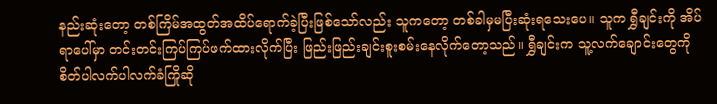နည်းဆုံးတော့ တစ်ကြိမ်အထွတ်အထိပ်ရောက်ခဲ့ပြီးဖြစ်သော်လည်း သူကတော့ တစ်ခါမှမပြီးဆုံးရသေးပေ။ သူက ရွှီချင်းကို အိပ်ရာပေါ်မှာ တင်းတင်းကြပ်ကြပ်ဖက်ထားလိုက်ပြီး ဖြည်းဖြည်းချင်းစူးစမ်းနေလိုက်တော့သည်။ ရွှီချင်းက သူ့လက်ချောင်းတွေကို စိတ်ပါလက်ပါလက်ခံကြိုဆို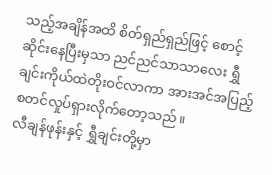သည့်အချိန်အထိ စိတ်ရှည်ရှည်ဖြင့် စောင့်ဆိုင်းနေပြီးမှသာ ညင်ညင်သာသာလေး ရွှီချင်းကိုယ်ထဲတိုးဝင်လာကာ အားအင်အပြည့်စတင်လှုပ်ရှားလိုက်တော့သည်။
လီချန်ဖုန်းနှင့် ရွှီချင်းတို့မှာ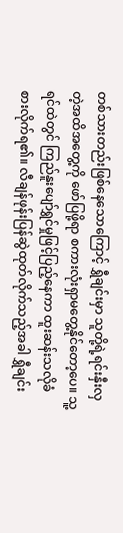တစ်သားတည်းဖြစ်နေသောကြောင့် ရွှီချင်းမှာ သူတို့ရဲ့ရင်းနှီးလှတဲ့အထိအတွေ့ကို ဖော်ပြဖို့ရာ စကားလုံးရှာမတွေ့နိုင်တော့ပေ။ သူ့ရင်ထဲတွင် ကြည်နူးပျော်ရွှင်မှုဖြင့်ပြည့်နေကာ ထူးဆန်းသလိုခံစားလိုက်ရ၏။ လီချန်ဖုန်းပြန်ဆွဲထုတ်လိုက်သည့်အခါ ရွှီချင်း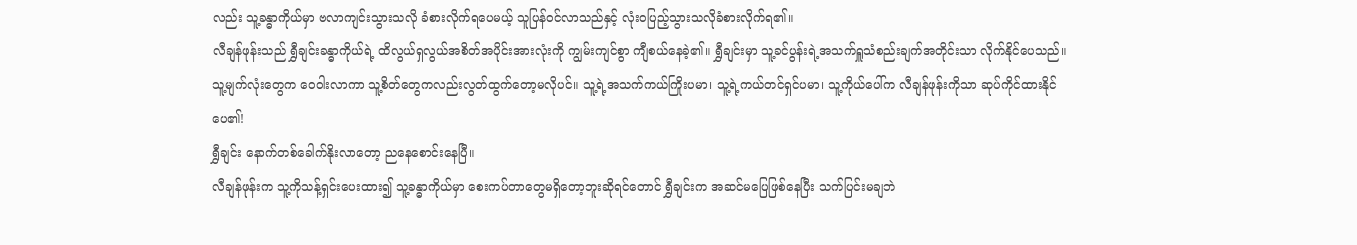လည်း သူ့ခန္ဓာကိုယ်မှာ ဗလာကျင်းသွားသလို ခံစားလိုက်ရပေမယ့် သူပြန်ဝင်လာသည်နှင့် လုံးဝပြည့်သွားသလိုခံစားလိုက်ရ၏။
လီချန်ဖုန်းသည် ရွှီချင်းခန္ဓာကိုယ်ရဲ့ ထိလွယ်ရှလွယ်အစိတ်အပိုင်းအားလုံးကို ကျွမ်းကျင်စွာ ကျီစယ်နေခဲ့၏။ ရွှီချင်းမှာ သူ့ခင်ပွန်းရဲ့အသက်ရှူသံစည်းချက်အတိုင်းသာ လိုက်နိုင်ပေသည်။ သူ့မျက်လုံးတွေက ဝေဝါးလာကာ သူ့စိတ်တွေကလည်းလွတ်ထွက်တော့မလိုပင်။ သူ့ရဲ့အသက်ကယ်ကြိုးပမာ၊ သူ့ရဲ့ကယ်တင်ရှင်ပမာ၊ သူ့ကိုယ်ပေါ်က လီချန်ဖုန်းကိုသာ ဆုပ်ကိုင်ထားနိုင်ပေ၏!
ရွှီချင်း နောက်တစ်ခေါက်နိုးလာတော့ ညနေစောင်းနေပြီ။
လီချန်ဖုန်းက သူ့ကိုသန့်ရှင်းပေးထား၍ သူ့ခန္ဓာကိုယ်မှာ စေးကပ်တာတွေမရှိတော့ဘူးဆိုရင်တောင် ရွှီချင်းက အဆင်မပြေဖြစ်နေပြီး သက်ပြင်းမချဘဲ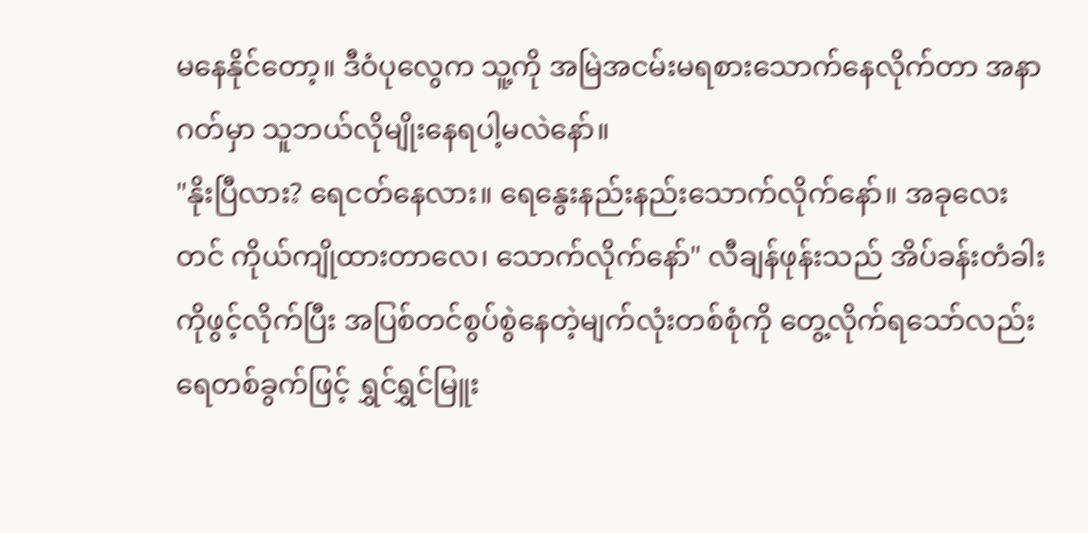မနေနိုင်တော့။ ဒီဝံပုလွေက သူ့ကို အမြဲအငမ်းမရစားသောက်နေလိုက်တာ အနာဂတ်မှာ သူဘယ်လိုမျိုးနေရပါ့မလဲနော်။
"နိုးပြီလား? ရေငတ်နေလား။ ရေနွေးနည်းနည်းသောက်လိုက်နော်။ အခုလေးတင် ကိုယ်ကျိုထားတာလေ၊ သောက်လိုက်နော်" လီချန်ဖုန်းသည် အိပ်ခန်းတံခါးကိုဖွင့်လိုက်ပြီး အပြစ်တင်စွပ်စွဲနေတဲ့မျက်လုံးတစ်စုံကို တွေ့လိုက်ရသော်လည်း ရေတစ်ခွက်ဖြင့် ရွှင်ရွှင်မြူး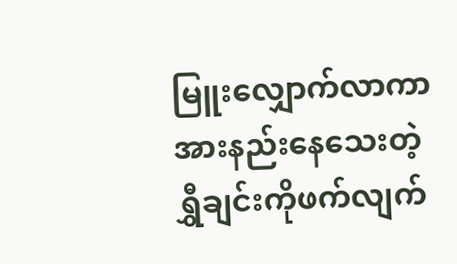မြူးလျှောက်လာကာ အားနည်းနေသေးတဲ့ရွှီချင်းကိုဖက်လျက်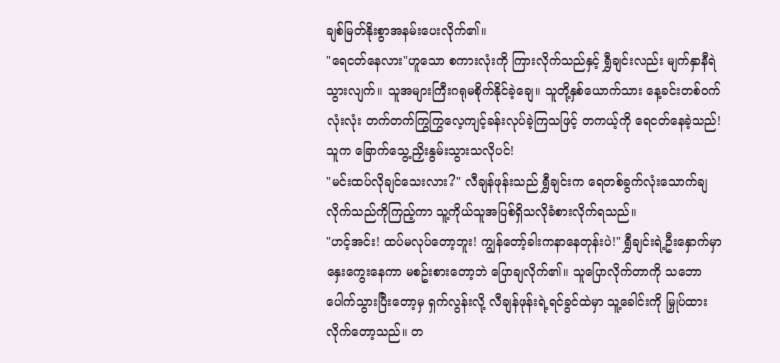ချစ်မြတ်နိုးစွာအနမ်းပေးလိုက်၏။
"ရေငတ်နေလား"ဟူသော စကားလုံးကို ကြားလိုက်သည်နှင့် ရွှီချင်းလည်း မျက်နှာနီရဲသွားလျက်။ သူအများကြီးဂရုမစိုက်နိုင်ခဲ့ချေ။ သူတို့နှစ်ယောက်သား နေ့ခင်းတစ်ဝက်လုံးလုံး တက်တက်ကြွကြွလေ့ကျင့်ခန်းလုပ်ခဲ့ကြသဖြင့် တကယ့်ကို ရေငတ်နေခဲ့သည်! သူက ခြောက်သွေ့ညှိးနွမ်းသွားသလိုပင်!
"မင်းထပ်လိုချင်သေးလား?" လီချန်ဖုန်းသည် ရွှီချင်းက ရေတစ်ခွက်လုံးသောက်ချလိုက်သည်ကိုကြည့်ကာ သူ့ကိုယ်သူအပြစ်ရှိသလိုခံစားလိုက်ရသည်။
"ဟင့်အင်း! ထပ်မလုပ်တော့ဘူး! ကျွန်တော့်ခါးကနာနေတုန်းပဲ!" ရွှီချင်းရဲ့ဦးနှောက်မှာ နှေးကွေးနေကာ မစဥ်းစားတော့ဘဲ ပြောချလိုက်၏။ သူပြောလိုက်တာကို သဘောပေါက်သွားပြီးတော့မှ ရှက်လွန်းလို့ လီချန်ဖုန်းရဲ့ရင်ခွင်ထဲမှာ သူ့ခေါင်းကို မြှုပ်ထားလိုက်တော့သည်။ တ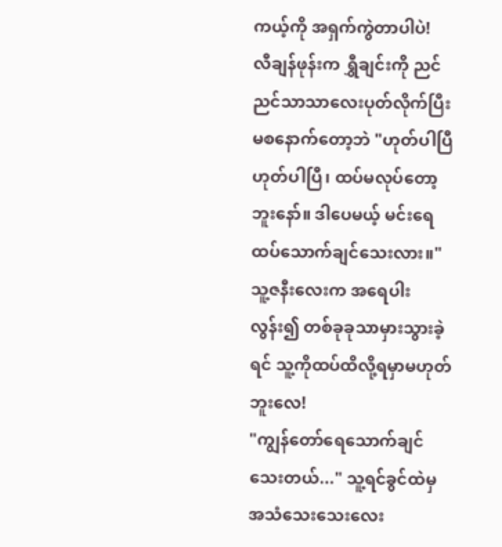ကယ့်ကို အရှက်ကွဲတာပါပဲ!
လီချန်ဖုန်းက ရွှီချင်းကို ညင်ညင်သာသာလေးပုတ်လိုက်ပြီး မစနောက်တော့ဘဲ "ဟုတ်ပါပြီ ဟုတ်ပါပြီ၊ ထပ်မလုပ်တော့ဘူးနော်။ ဒါပေမယ့် မင်းရေထပ်သောက်ချင်သေးလား။" သူ့ဇနီးလေးက အရေပါးလွန်း၍ တစ်ခုခုသာမှားသွားခဲ့ရင် သူ့ကိုထပ်ထိလို့ရမှာမဟုတ်ဘူးလေ!
"ကျွန်တော်ရေသောက်ချင်သေးတယ်..." သူ့ရင်ခွင်ထဲမှ အသံသေးသေးလေး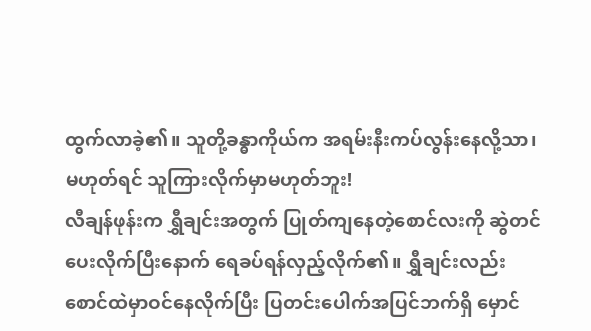ထွက်လာခဲ့၏။ သူတို့ခန္ဓာကိုယ်က အရမ်းနီးကပ်လွန်းနေလို့သာ၊ မဟုတ်ရင် သူကြားလိုက်မှာမဟုတ်ဘူး!
လီချန်ဖုန်းက ရွှီချင်းအတွက် ပြုတ်ကျနေတဲ့စောင်လးကို ဆွဲတင်ပေးလိုက်ပြီးနောက် ရေခပ်ရန်လှည့်လိုက်၏။ ရွှီချင်းလည်း စောင်ထဲမှာဝင်နေလိုက်ပြီး ပြတင်းပေါက်အပြင်ဘက်ရှိ မှောင်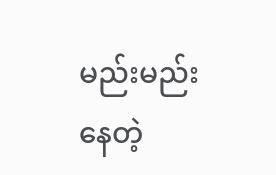မည်းမည်းနေတဲ့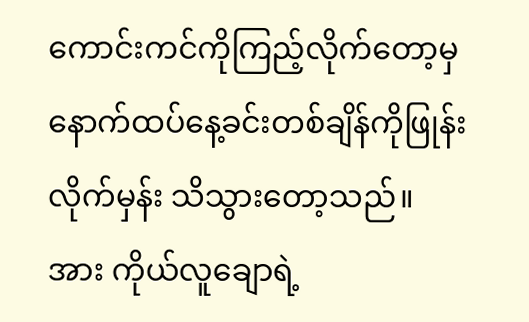ကောင်းကင်ကိုကြည့်လိုက်တော့မှ နောက်ထပ်နေ့ခင်းတစ်ချိန်ကိုဖြုန်းလိုက်မှန်း သိသွားတော့သည်။ အား ကိုယ်လူချောရဲ့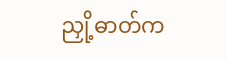ညှို့ဓာတ်က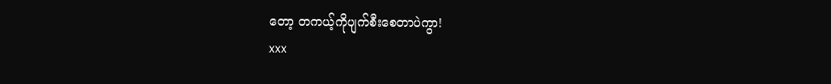တော့ တကယ့်ကိုပျက်စီးစေတာပဲကွာ!
xxx